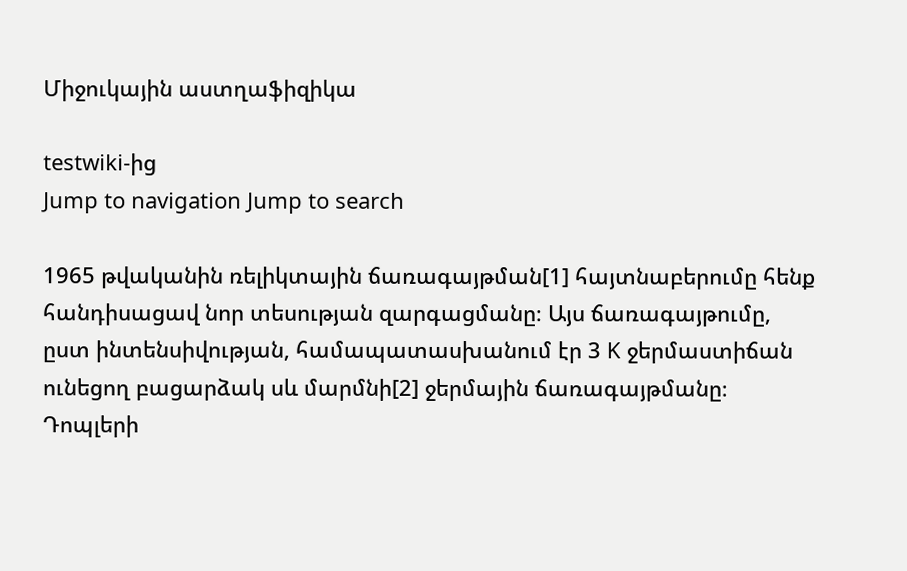Միջուկային աստղաֆիզիկա

testwiki-ից
Jump to navigation Jump to search

1965 թվականին ռելիկտային ճառագայթման[1] հայտնաբերումը հենք հանդիսացավ նոր տեսության զարգացմանը։ Այս ճառագայթումը, ըստ ինտենսիվության, համապատասխանում էր 3 K ջերմաստիճան ունեցող բացարձակ սև մարմնի[2] ջերմային ճառագայթմանը։ Դոպլերի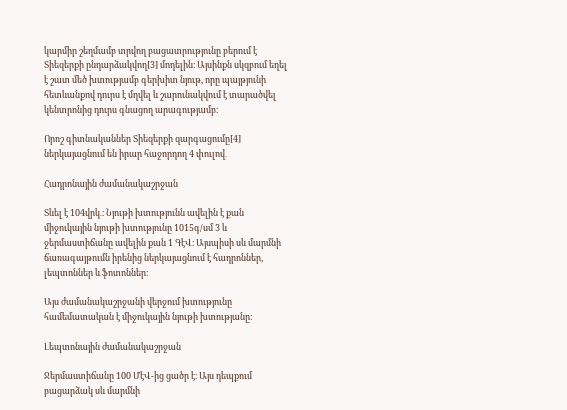կարմիր շեղմամբ տրվող բացատրությունը բերում է Տիեզերքի ընդարձակվող[3] մոդելին։ Այսինքն սկզբում եղել է շատ մեծ խտությամբ գերխիտ նյութ, որը պայթյունի հետևանքով դուրս է մղվել և շարունակվում է տարածվել կենտրոնից դուրս գնացող արագությամբ։

Որոշ գիտնականներ Տիեզերքի զարգացումը[4] ներկայացնում են իրար հաջորդող 4 փուլով․

Հադրոնային ժամանակաշրջան

Տևել է 104վրկ․։ Նյութի խտությունն ավելին է քան միջուկային նյութի խտությունը 1015գ/սմ 3 և ջերմաստիճանը ավելին քան 1 ԳէՎ։ Այսպիսի սև մարմնի ճառագայթումն իրենից ներկայացնում է հադրոններ, լեպտոններ և ֆոտոններ։

Այս ժամանակաշրջանի վերջում խտությունը համեմատական է միջուկային նյութի խտությանը։

Լեպտոնային ժամանակաշրջան

Ջերմաստիճանը 100 ՄէՎ-ից ցածր է։ Այս դեպքում բացարձակ սև մարմնի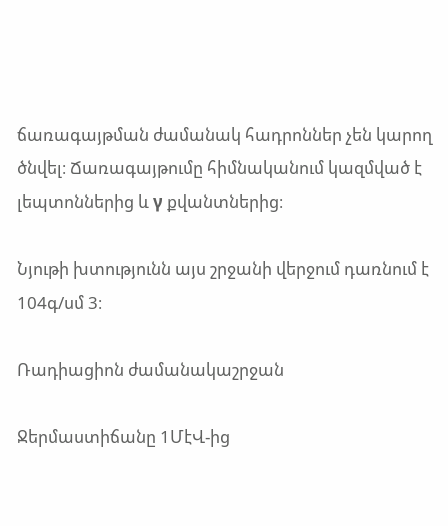ճառագայթման ժամանակ հադրոններ չեն կարող ծնվել։ Ճառագայթումը հիմնականում կազմված է լեպտոններից և γ քվանտներից։

Նյութի խտությունն այս շրջանի վերջում դառնում է 104գ/սմ 3։

Ռադիացիոն ժամանակաշրջան

Ջերմաստիճանը 1ՄէՎ-ից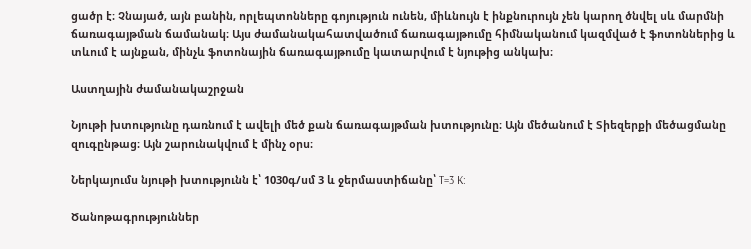ցածր է։ Չնայած, այն բանին, որլեպտոնները գոյություն ունեն, միևնույն է ինքնուրույն չեն կարող ծնվել սև մարմնի ճառագայթման ճամանակ։ Այս ժամանակահատվածում ճառագայթումը հիմնականում կազմված է ֆոտոններից և տևում է այնքան, մինչև ֆոտոնային ճառագայթումը կատարվում է նյութից անկախ։

Աստղային ժամանակաշրջան

Նյութի խտությունը դառնում է ավելի մեծ քան ճառագայթման խտությունը։ Այն մեծանում է Տիեզերքի մեծացմանը զուգընթաց։ Այն շարունակվում է մինչ օրս։

Ներկայումս նյութի խտությունն է՝ 1030գ/սմ 3 և ջերմաստիճանը՝ T=3 K:

Ծանոթագրություններ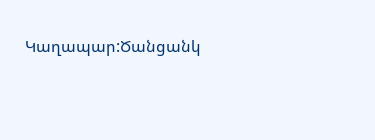Կաղապար:Ծանցանկ